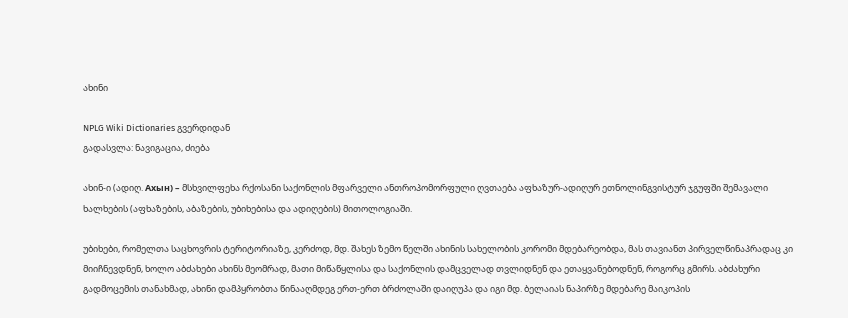ახინი

NPLG Wiki Dictionaries გვერდიდან
გადასვლა: ნავიგაცია, ძიება

ახინ-ი (ადიღ. Ахын) – მსხვილფეხა რქოსანი საქონლის მფარველი ანთროპომორფული ღვთაება აფხაზურ-ადიღურ ეთნოლინგვისტურ ჯგუფში შემავალი ხალხების (აფხაზების, აბაზების, უბიხებისა და ადიღების) მითოლოგიაში.

უბიხები, რომელთა საცხოვრის ტერიტორიაზე, კერძოდ, მდ. შახეს ზემო წელში ახინის სახელობის კორომი მდებარეობდა, მას თავიანთ პირველწინაპრადაც კი მიიჩნევდნენ, ხოლო აბძახები ახინს მეომრად, მათი მიწაწყლისა და საქონლის დამცველად თვლიდნენ და ეთაყვანებოდნენ, როგორც გმირს. აბძახური გადმოცემის თანახმად, ახინი დამპყრობთა წინააღმდეგ ერთ-ერთ ბრძოლაში დაიღუპა და იგი მდ. ბელაიას ნაპირზე მდებარე მაიკოპის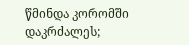წმინდა კორომში დაკრძალეს;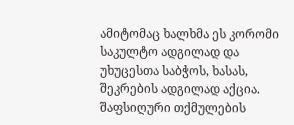ამიტომაც ხალხმა ეს კორომი საკულტო ადგილად და უხუცესთა საბჭოს, ხასას, შეკრების ადგილად აქცია. შაფსიღური თქმულების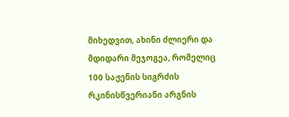მიხედვით, ახინი ძლიერი და მდიდარი მეჯოგეა, რომელიც 100 საჟენის სიგრძის რკინისწვერიანი არგნის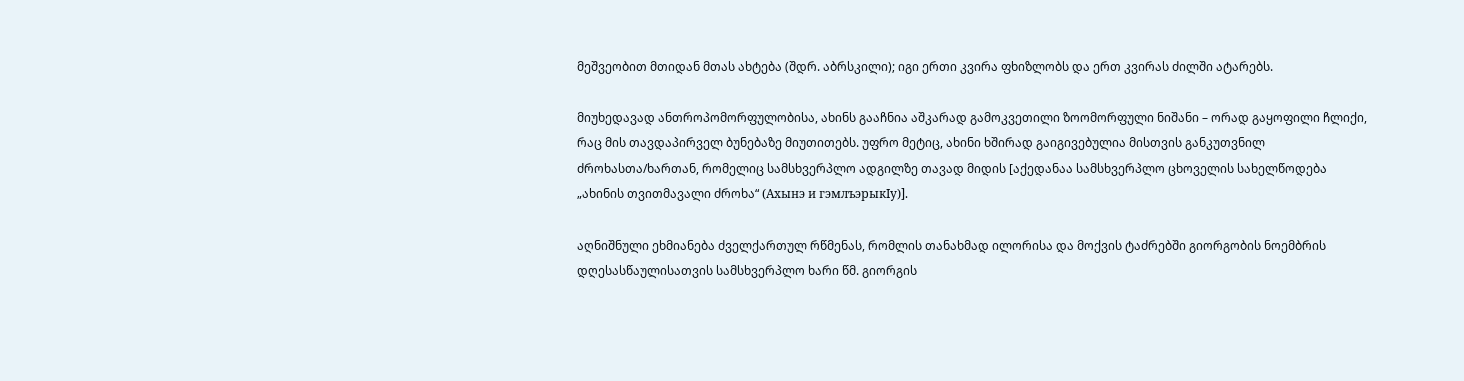მეშვეობით მთიდან მთას ახტება (შდრ. აბრსკილი); იგი ერთი კვირა ფხიზლობს და ერთ კვირას ძილში ატარებს.

მიუხედავად ანთროპომორფულობისა, ახინს გააჩნია აშკარად გამოკვეთილი ზოომორფული ნიშანი – ორად გაყოფილი ჩლიქი, რაც მის თავდაპირველ ბუნებაზე მიუთითებს. უფრო მეტიც, ახინი ხშირად გაიგივებულია მისთვის განკუთვნილ ძროხასთა/ხართან, რომელიც სამსხვერპლო ადგილზე თავად მიდის [აქედანაა სამსხვერპლო ცხოველის სახელწოდება „ახინის თვითმავალი ძროხა“ (Ахынэ и гэмлъэрыкIу)].

აღნიშნული ეხმიანება ძველქართულ რწმენას, რომლის თანახმად ილორისა და მოქვის ტაძრებში გიორგობის ნოემბრის დღესასწაულისათვის სამსხვერპლო ხარი წმ. გიორგის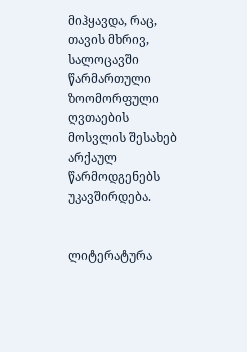მიჰყავდა, რაც, თავის მხრივ, სალოცავში წარმართული ზოომორფული ღვთაების მოსვლის შესახებ არქაულ წარმოდგენებს უკავშირდება.


ლიტერატურა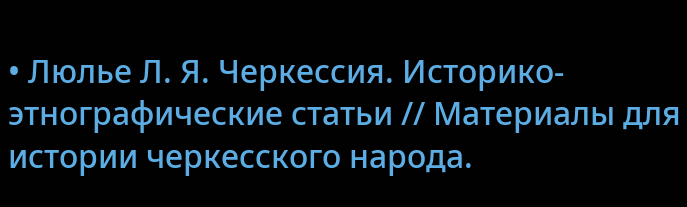• Люлье Л. Я. Черкессия. Историко-этнографические статьи // Материалы для истории черкесского народа.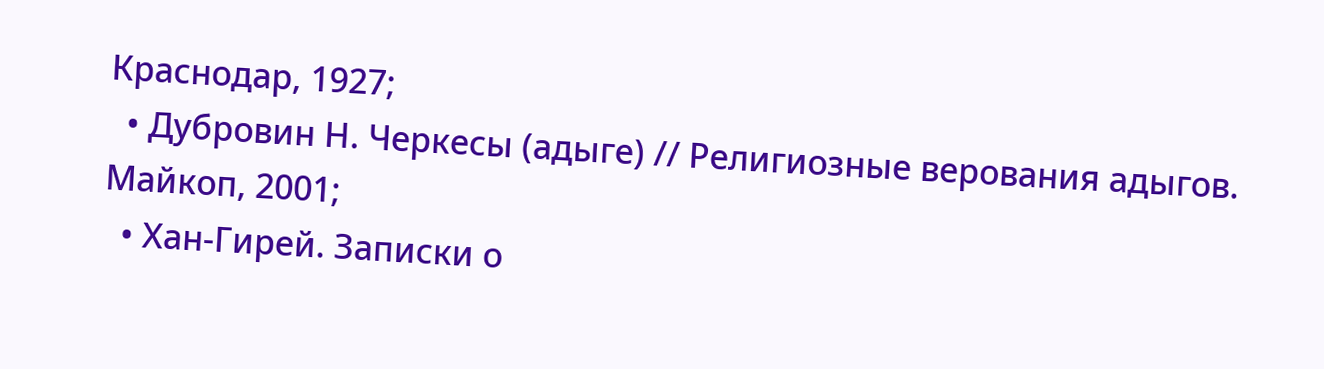Краснодар, 1927;
  • Дубровин Н. Черкесы (адыге) // Религиозные верования адыгов. Майкоп, 2001;
  • Хан-Гирей. Записки о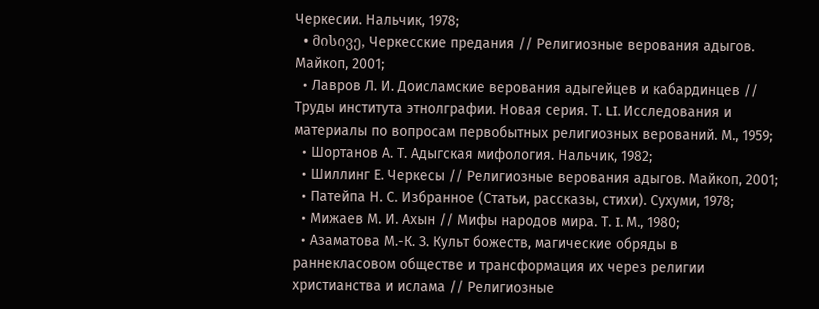Черкесии. Нальчик, 1978;
  • მისივე, Черкесские предания // Религиозные верования адыгов. Майкоп, 2001;
  • Лавров Л. И. Доисламские верования адыгейцев и кабардинцев // Труды института этнолграфии. Новая серия. Т. LI. Исследования и материалы по вопросам первобытных религиозных верований. М., 1959;
  • Шортанов А. Т. Адыгская мифология. Нальчик, 1982;
  • Шиллинг Е. Черкесы // Религиозные верования адыгов. Майкоп, 2001;
  • Патейпа Н. С. Избранное (Статьи, рассказы, стихи). Сухуми, 1978;
  • Мижаев М. И. Ахын // Мифы народов мира. Т. I. М., 1980;
  • Азаматова М.-К. З. Культ божеств, магические обряды в раннекласовом обществе и трансформация их через религии христианства и ислама // Религиозные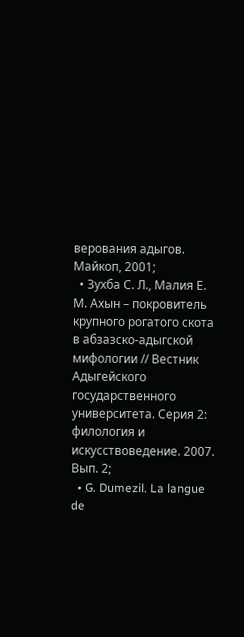верования адыгов. Майкоп, 2001;
  • Зухба С. Л., Малия Е. М. Ахын – покровитель крупного рогатого скота в абзазско-адыгской мифологии // Вестник Адыгейского государственного университета. Серия 2: филология и искусствоведение. 2007. Вып. 2;
  • G. Dumezil. La langue de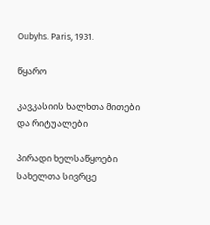Oubyhs. Paris, 1931.

წყარო

კავკასიის ხალხთა მითები და რიტუალები

პირადი ხელსაწყოები
სახელთა სივრცე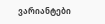ვარიანტები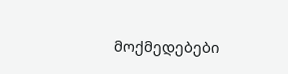მოქმედებები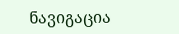ნავიგაცია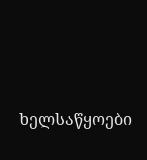ხელსაწყოები